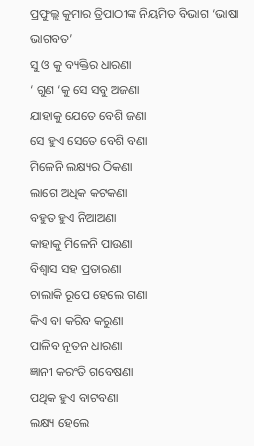ପ୍ରଫୁଲ୍ଲ କୁମାର ତ୍ରିପାଠୀଙ୍କ ନିୟମିତ ବିଭାଗ ‘ଭାଷା ଭାଗବତ’
ସୁ ଓ କୁ ବ୍ୟକ୍ତିର ଧାରଣା
‘ ଗୁଣ ‘କୁ ସେ ସବୁ ଅଜଣା
ଯାହାକୁ ଯେତେ ବେଶି ଜଣା
ସେ ହୁଏ ସେତେ ବେଶି ବଣା
ମିଳେନି ଲକ୍ଷ୍ୟର ଠିକଣା
ଲାଗେ ଅଧିକ କଟକଣା
ବହୁତ ହୁଏ ନିଆଅଣା
କାହାକୁ ମିଳେନି ପାଉଣା
ବିଶ୍ବାସ ସହ ପ୍ରତାରଣା
ଚାଲାକି ରୂପେ ହେଲେ ଗଣା
କିଏ ବା କରିବ କରୁଣା
ପାଳିବ ନୂତନ ଧାରଣା
ଜ୍ଞାନୀ କରଂତି ଗବେଷଣା
ପଥିକ ହୁଏ ବାଟବଣା
ଲକ୍ଷ୍ୟ ହେଲେ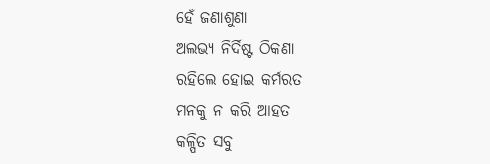ହେଁ ଜଣାଶୁଣା
ଅଲଭ୍ୟ ନିର୍ଦିଷ୍ଟ ଠିକଣା
ରହିଲେ ହୋଇ କର୍ମରତ
ମନକୁ ନ କରି ଆହତ
କଳ୍ପିତ ସବୁ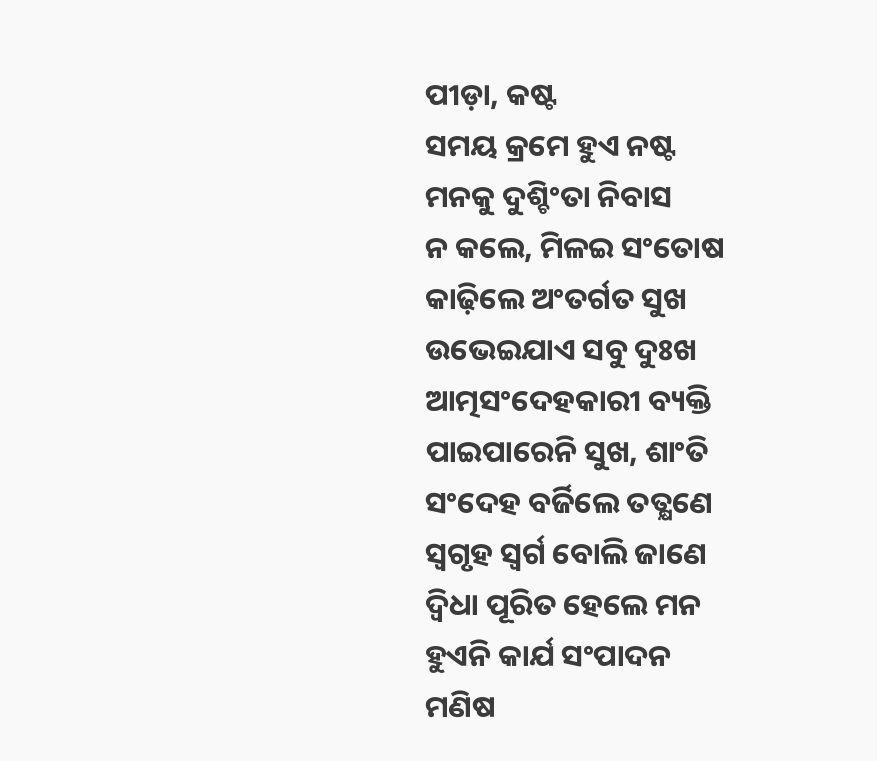ପୀଡ଼ା, କଷ୍ଟ
ସମୟ କ୍ରମେ ହୁଏ ନଷ୍ଟ
ମନକୁ ଦୁଶ୍ଚିଂତା ନିବାସ
ନ କଲେ, ମିଳଇ ସଂତୋଷ
କାଢ଼ିଲେ ଅଂତର୍ଗତ ସୁଖ
ଉଭେଇଯାଏ ସବୁ ଦୁଃଖ
ଆତ୍ମସଂଦେହକାରୀ ବ୍ୟକ୍ତି
ପାଇପାରେନି ସୁଖ, ଶାଂତି
ସଂଦେହ ବର୍ଜିଲେ ତତ୍କ୍ଷଣେ
ସ୍ବଗୃହ ସ୍ବର୍ଗ ବୋଲି ଜାଣେ
ଦ୍ବିଧା ପୂରିତ ହେଲେ ମନ
ହୁଏନି କାର୍ଯ ସଂପାଦନ
ମଣିଷ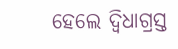ହେଲେ ଦ୍ବିଧାଗ୍ରସ୍ତ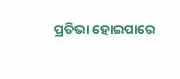ପ୍ରତିଭା ହୋଇପାରେ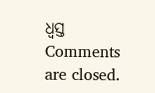ଧ୍ବସ୍ତ
Comments are closed.